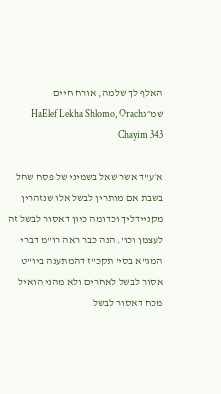האלף לך שלמה, אורח חיים שמ״גHaElef Lekha Shlomo, Orach Chayim 343

א׳ע"ד אשר שאל בשמיני של פסח שחל בשבת אם מותרין לבשל אלו שנזהרין מקניידליך וכדומה כיון דאסור לבשל זה לעצמן וכו'. הנה כבר ראה רו"מ דברי המג"א בסי' תקכ"ז דהמתענה ביו"ט אסור לבשל לאחרים ולא מהני הואיל מכח דאסור לבשל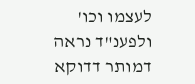לעצמו וכו' ולפענ"ד נראה דמותר דדוקא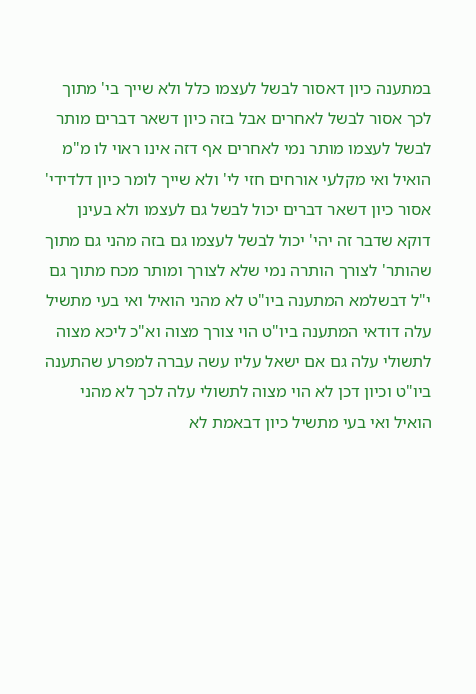במתענה כיון דאסור לבשל לעצמו כלל ולא שייך בי' מתוך לכך אסור לבשל לאחרים אבל בזה כיון דשאר דברים מותר לבשל לעצמו מותר נמי לאחרים אף דזה אינו ראוי לו מ"מ הואיל ואי מקלעי אורחים חזי לי' ולא שייך לומר כיון דלדידי' אסור כיון דשאר דברים יכול לבשל גם לעצמו ולא בעינן דוקא שדבר זה יהי' יכול לבשל לעצמו גם בזה מהני גם מתוך שהותר' לצורך הותרה נמי שלא לצורך ומותר מכח מתוך גם י"ל דבשלמא המתענה ביו"ט לא מהני הואיל ואי בעי מתשיל עלה דודאי המתענה ביו"ט הוי צורך מצוה וא"כ ליכא מצוה לתשולי עלה גם אם ישאל עליו עשה עברה למפרע שהתענה ביו"ט וכיון דכן לא הוי מצוה לתשולי עלה לכך לא מהני הואיל ואי בעי מתשיל כיון דבאמת לא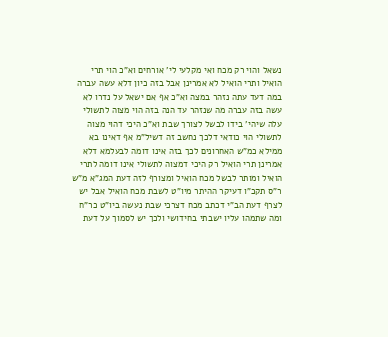נשאל והוי רק מכח ואי מקלעי לי' אורחים וא"כ הוי תרי הואיל ותרי הואיל לא אמרינן אבל בזה כיון דלא עשה עברה במה דעד עתה נזהר במצה וא"כ אף אם ישאל על נדרו לא עשה בזה עברה מה שנזהר עד הנה בזה הוי מצוה לתשולי עלה שיהי' בידו לבשל לצורך שבת וא"כ היכי דהוי מצוה לתשולי הוי כודאי דלכך נחשב זה דשיל"מ אף דאינו בא ממילא כמ"ש האחרונים לכך בזה אינו דומה לבעלמא דלא אמרינן תרי הואיל רק היכי דמצוה לתשולי אינו דומה לתרי הואיל ומותר לבשל מכח הואיל ומצורף לזה דעת המג"א מ"ש ר"ס תקכ"ו דעיקר ההיתר מיו"ט לשבת מכח הואיל אבל יש לצרף דעת הב"י דכתב מכח דצרכי שבת נעשה ביו"ט כר"ח ומה שתמהו עליו ישבתי בחידושי ולכך יש לסמוך על דעת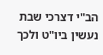הב"י דצרכי שבת נעשין ביו"ט ולכך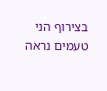בצירוף הני טעמים נראה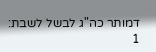דמותר כה"ג לבשל לשבת:
1